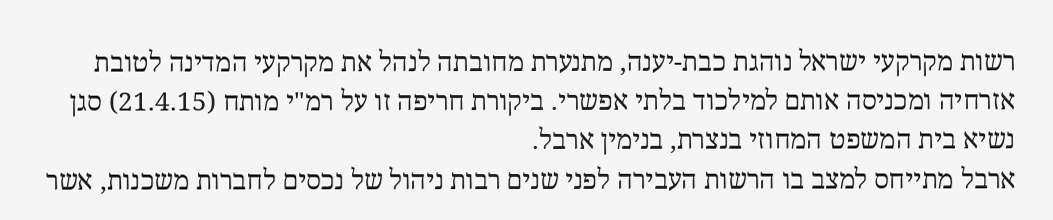רשות מקרקעי ישראל נוהגת כבת-יענה, מתנערת מחובתה לנהל את מקרקעי המדינה לטובת אזרחיה ומכניסה אותם למילכוד בלתי אפשרי. ביקורת חריפה זו על רמ"י מותח (21.4.15) סגן נשיא בית המשפט המחוזי בנצרת, בנימין ארבל.
ארבל מתייחס למצב בו הרשות העבירה לפני שנים רבות ניהול של נכסים לחברות משכנות, אשר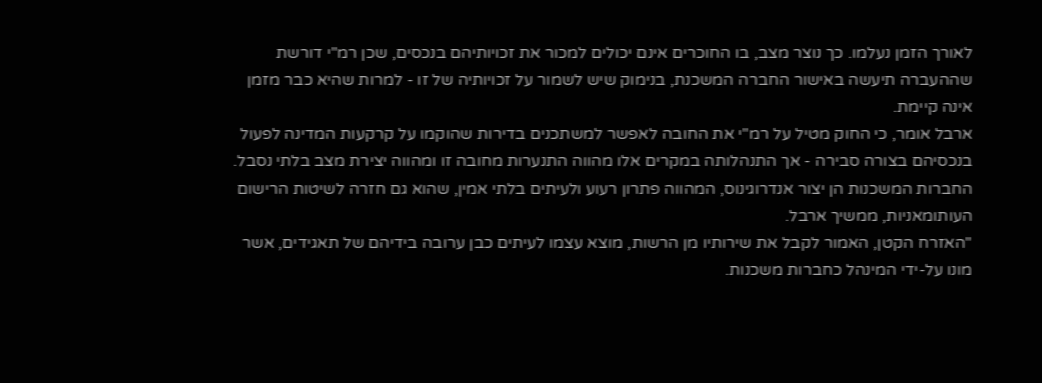לאורך הזמן נעלמו. כך נוצר מצב, בו החוכרים אינם יכולים למכור את זכויותיהם בנכסים, שכן רמ"י דורשת שההעברה תיעשה באישור החברה המשכנת, בנימוק שיש לשמור על זכויותיה של זו - למרות שהיא כבר מזמן אינה קיימת.
ארבל אומר, כי החוק מטיל על רמ"י את החובה לאפשר למשתכנים בדירות שהוקמו על קרקעות המדינה לפעול בנכסיהם בצורה סבירה - אך התנהלותה במקרים אלו מהווה התנערות מחובה זו ומהווה יצירת מצב בלתי נסבל. החברות המשכנות הן יצור אנדרוגינוס, המהווה פתרון רעוע ולעיתים בלתי אמין, שהוא גם חזרה לשיטות הרישום העותומאניות, ממשיך ארבל.
"האזרח הקטן, האמור לקבל את שירותיו מן הרשות, מוצא עצמו לעיתים כבן ערובה בידיהם של תאגידים, אשר מונו על-ידי המינהל כחברות משכנות.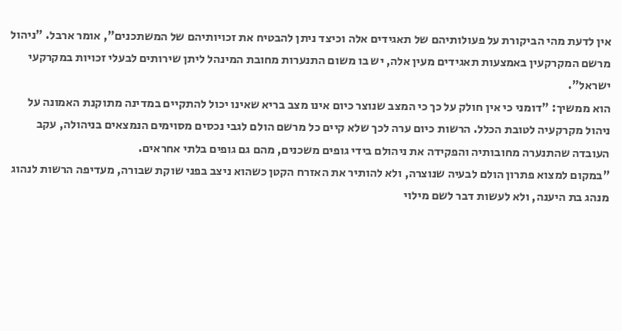אין לדעת מהי הביקורת על פעולותיהם של תאגידים אלה וכיצד ניתן להבטיח את זכויותיהם של המשתכנים", אומר ארבל. "ניהול מרשם המקרקעין באמצעות תאגידים מעין אלה, יש בו משום התנערות מחובת המינהל ליתן שירותים לבעלי זכויות במקרקעי ישראל".
הוא ממשיך: "דומני כי אין חולק על כך כי המצב שנוצר כיום אינו מצב בריא שאינו יכול להתקיים במדינה מתוקנת האמונה על ניהול מקרקעיה לטובת הכלל. הרשות כיום ערה לכך שלא קיים כל מרשם הולם לגבי נכסים מסוימים הנמצאים בניהולה, עקב העובדה שהתנערה מחובותיה והפקידה את ניהולם בידי גופים משכנים, מהם גם גופים בלתי אחראים.
"במקום למצוא פתרון הולם לבעיה שנוצרה, ולא להותיר את האזרח הקטן כשהוא ניצב בפני שוקת שבורה, מעדיפה הרשות לנהוג מנהג בת היענה, ולא לעשות דבר לשם מילוי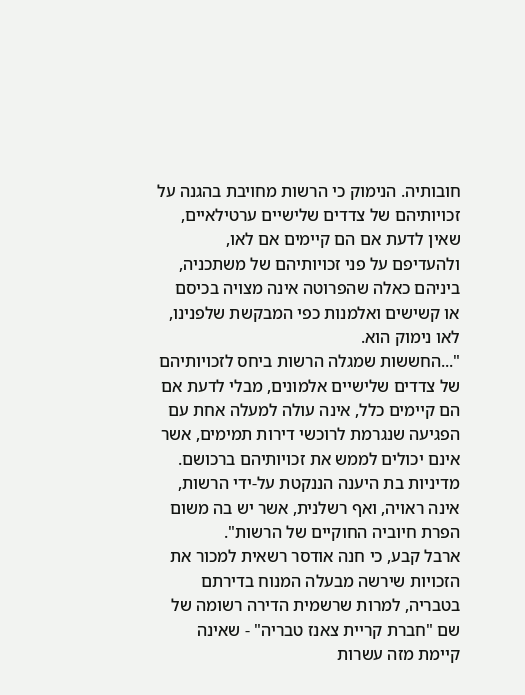חובותיה. הנימוק כי הרשות מחויבת בהגנה על זכויותיהם של צדדים שלישיים ערטילאיים, שאין לדעת אם הם קיימים אם לאו, ולהעדיפם על פני זכויותיהם של משתכניה, ביניהם כאלה שהפרוטה אינה מצויה בכיסם או קשישים ואלמנות כפי המבקשת שלפנינו, לאו נימוק הוא.
"...החששות שמגלה הרשות ביחס לזכויותיהם של צדדים שלישיים אלמונים, מבלי לדעת אם הם קיימים כלל, אינה עולה למעלה אחת עם הפגיעה שנגרמת לרוכשי דירות תמימים, אשר אינם יכולים לממש את זכויותיהם ברכושם. מדיניות בת היענה הננקטת על-ידי הרשות, אינה ראויה, ואף רשלנית, אשר יש בה משום הפרת חיוביה החוקיים של הרשות".
ארבל קבע, כי חנה אודסר רשאית למכור את הזכויות שירשה מבעלה המנוח בדירתם בטבריה, למרות שרשמית הדירה רשומה של שם "חברת קריית צאנז טבריה" - שאינה קיימת מזה עשרות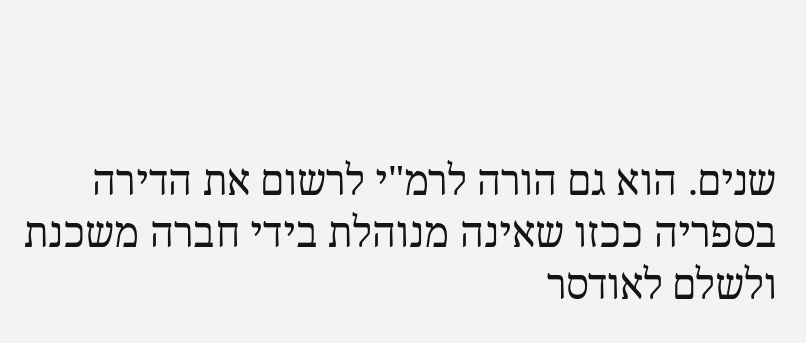שנים. הוא גם הורה לרמ"י לרשום את הדירה בספריה ככזו שאינה מנוהלת בידי חברה משכנת ולשלם לאודסר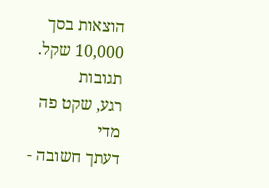הוצאות בסך 10,000 שקל.
תגובות
רגע, שקט פה מדי
דעתך חשובה -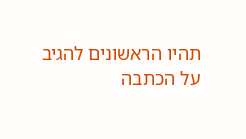תהיו הראשונים להגיב על הכתבה